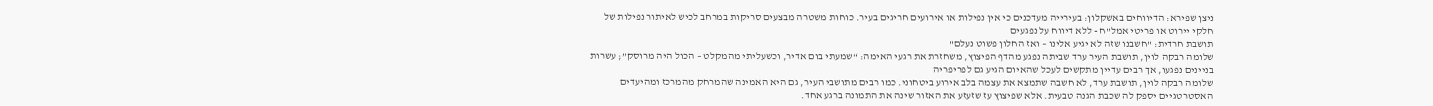ניצן שפירא: הדיווחים באשקלון: בעירייה מעדכנים כי אין נפילות או אירועים חריגים בעיר. כוחות משטרה מבצעים סריקות במרחב לכיש לאיתור נפילות של חלקי יירוט או פריטי אמל"ח - ללא דיווח על נפגעים
תושבת חרדית: "חשבנו שזה לא יגיע אלינו – ואז החלון פשוט נעלם"
שלומה רבקה לוין, תושבת העיר ערד שביתה נפגע מהדף הפיצוץ, משחזרת את רגעי האימה: “שמעתי בום אדיר, וכשעליתי מהמקלט – הכול היה מרוסק”; עשרות בניינים נפגעו, אך רבים עדיין מתקשים לעכל שהאיום הגיע גם לפריפריה
שלומה רבקה לוין, תושבת ערד, לא חשבה שתמצא את עצמה בלב אירוע ביטחוני. כמו רבים מתושבי העיר, גם היא האמינה שהמרחק מהמרכז ומהיעדים האסטרטגיים יספק לה שכבת הגנה טבעית. אלא שפיצוץ עז שזעזע את האזור שינה את התמונה ברגע אחד.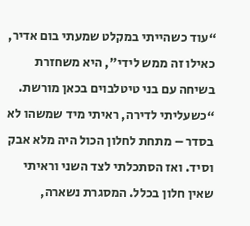“עוד כשהייתי במקלט שמעתי בום אדיר, כאילו זה ממש לידי”, היא משחזרת בשיחה עם בני טיטלבוים בכאן מורשת. “כשעליתי לדירה, ראיתי מיד שמשהו לא בסדר – מתחת לחלון הכול היה מלא אבק וסיד. ואז הסתכלתי לצד השני וראיתי שאין חלון בכלל. המסגרת נשארה,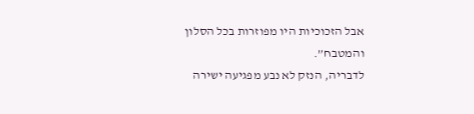אבל הזכוכיות היו מפוזרות בכל הסלון והמטבח”.
לדבריה, הנזק לא נבע מפגיעה ישירה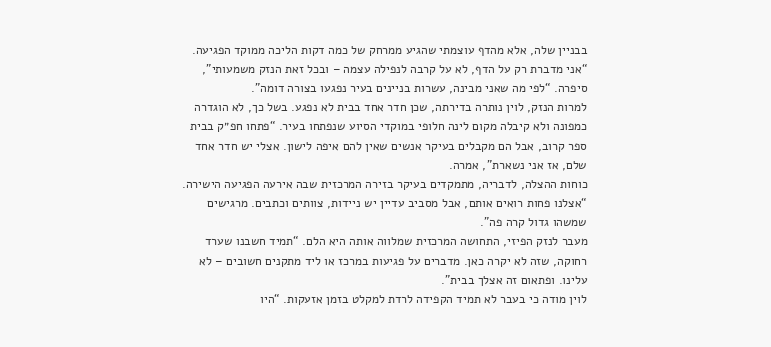בבניין שלה, אלא מהדף עוצמתי שהגיע ממרחק של כמה דקות הליכה ממוקד הפגיעה. “אני מדברת רק על הדף, לא על קרבה לנפילה עצמה – ובכל זאת הנזק משמעותי”, סיפרה. “לפי מה שאני מבינה, עשרות בניינים בעיר נפגעו בצורה דומה”.
למרות הנזק, לוין נותרה בדירתה, שכן חדר אחד בבית לא נפגע. בשל כך, לא הוגדרה כמפונה ולא קיבלה מקום לינה חלופי במוקדי הסיוע שנפתחו בעיר. “פתחו חפ״ק בבית ספר קרוב, אבל הם מקבלים בעיקר אנשים שאין להם איפה לישון. אצלי יש חדר אחד שלם, אז אני נשארת”, אמרה.
כוחות ההצלה, לדבריה, מתמקדים בעיקר בזירה המרכזית שבה אירעה הפגיעה הישירה. “אצלנו פחות רואים אותם, אבל מסביב עדיין יש ניידות, צוותים וכתבים. מרגישים שמשהו גדול קרה פה”.
מעבר לנזק הפיזי, התחושה המרכזית שמלווה אותה היא הלם. “תמיד חשבנו שערד רחוקה, שזה לא יקרה כאן. מדברים על פגיעות במרכז או ליד מתקנים חשובים – לא עלינו. ופתאום זה אצלך בבית”.
לוין מודה כי בעבר לא תמיד הקפידה לרדת למקלט בזמן אזעקות. “היו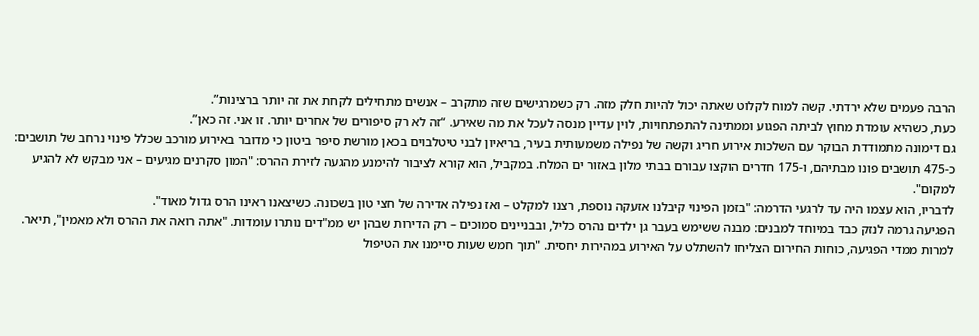הרבה פעמים שלא ירדתי. קשה למוח לקלוט שאתה יכול להיות חלק מזה. רק כשמרגישים שזה מתקרב – אנשים מתחילים לקחת את זה יותר ברצינות”.
כעת, כשהיא עומדת מחוץ לביתה הפגוע וממתינה להתפתחויות, לוין עדיין מנסה לעכל את מה שאירע. “זה לא רק סיפורים של אחרים יותר. זו אני. זה כאן”.
גם דימונה מתמודדת הבוקר עם השלכות אירוע חריג וקשה של נפילה משמעותית בעיר, בריאיון לבני טיטלבוים בכאן מורשת סיפר ביטון כי מדובר באירוע מורכב שכלל פינוי נרחב של תושבים: כ-475 תושבים פונו מבתיהם, ו-175 חדרים הוקצו עבורם בבתי מלון באזור ים המלח. במקביל, הוא קורא לציבור להימנע מהגעה לזירת ההרס: "המון סקרנים מגיעים – אני מבקש לא להגיע למקום".
לדבריו, הוא עצמו היה עד לרגעי הדרמה: "בזמן הפינוי קיבלנו אזעקה נוספת, רצנו למקלט – ואז נפילה אדירה של חצי טון בשכונה. כשיצאנו ראינו הרס גדול מאוד".
הפגיעה גרמה לנזק כבד במיוחד למבנים: מבנה ששימש בעבר גן ילדים נהרס כליל, ובבניינים סמוכים – רק הדירות שבהן יש ממ"דים נותרו עומדות. "אתה רואה את ההרס ולא מאמין", תיאר.
למרות ממדי הפגיעה, כוחות החירום הצליחו להשתלט על האירוע במהירות יחסית. "תוך חמש שעות סיימנו את הטיפול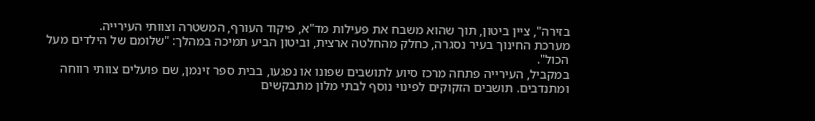בזירה", ציין ביטון, תוך שהוא משבח את פעילות מד"א, פיקוד העורף, המשטרה וצוותי העירייה.
מערכת החינוך בעיר נסגרה, כחלק מהחלטה ארצית, וביטון הביע תמיכה במהלך: "שלומם של הילדים מעל הכול".
במקביל, העירייה פתחה מרכז סיוע לתושבים שפונו או נפגעו, בבית ספר זינמן, שם פועלים צוותי רווחה ומתנדבים. תושבים הזקוקים לפינוי נוסף לבתי מלון מתבקשים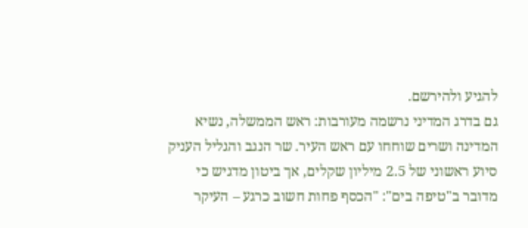להגיע ולהירשם.
גם בדרג המדיני נרשמה מעורבות: ראש הממשלה, נשיא המדינה ושרים שוחחו עם ראש העיר. שר הנגב והגליל העניק סיוע ראשוני של 2.5 מיליון שקלים, אך ביטון מדגיש כי מדובר ב"טיפה בים": "הכסף פחות חשוב כרגע – העיקר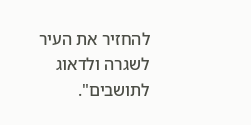להחזיר את העיר לשגרה ולדאוג לתושבים".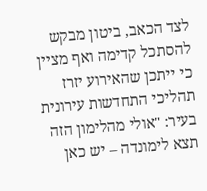לצד הכאב, ביטון מבקש להסתכל קדימה ואף מציין כי ייתכן שהאירוע יזרז תהליכי התחדשות עירונית בעיר: "אולי מהלימון הזה תצא לימונדה – יש כאן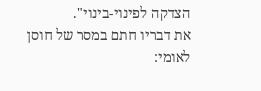הצדקה לפינוי-בינוי".
את דבריו חתם במסר של חוסן לאומי: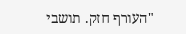"העורף חזק. תושבי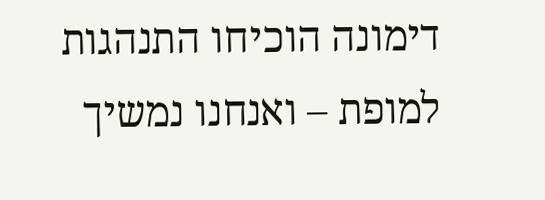דימונה הוכיחו התנהגות למופת – ואנחנו נמשיך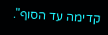קדימה עד הסוף".